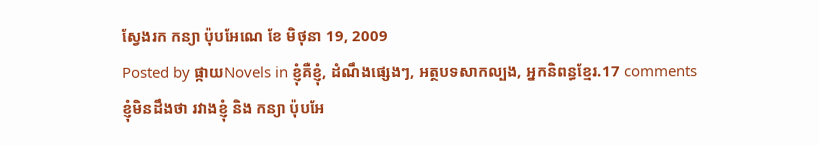ស្វែងរក កន្យា ប៉ុបអែណេ ខែ មិថុនា 19, 2009
Posted by ផ្កាយNovels in ខ្ញុំគឺខ្ញុំ, ដំណឹងផ្សេងៗ, អត្ថបទសាកល្បង, អ្នកនិពន្ធខ្មែរ.17 comments
ខ្ញុំមិនដឹងថា រវាងខ្ញុំ និង កន្យា ប៉ុបអែ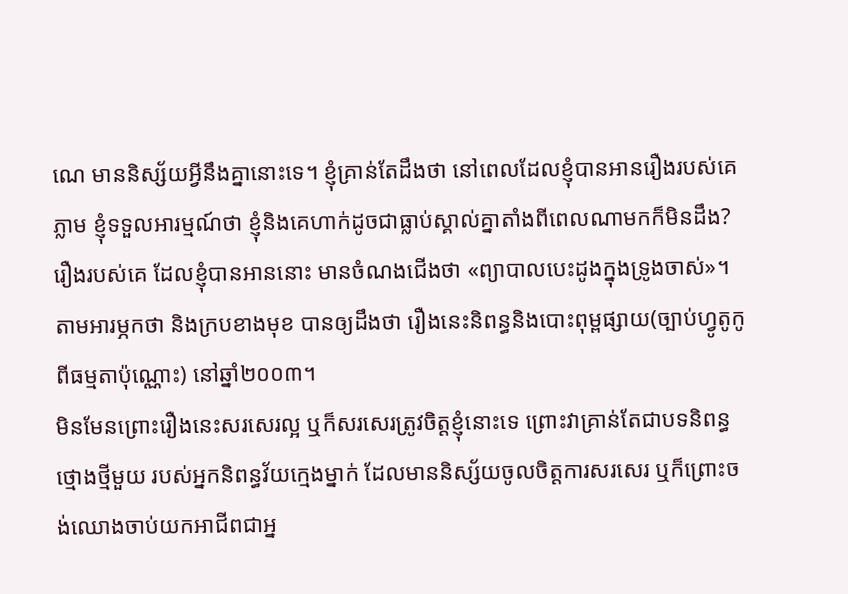ណេ មាននិស្ស័យអ្វីនឹងគ្នានោះទេ។ ខ្ញុំគ្រាន់តែដឹងថា នៅពេលដែលខ្ញុំបានអានរឿងរបស់គេភ្លាម ខ្ញុំទទួលអារម្មណ៍ថា ខ្ញុំនិងគេហាក់ដូចជាធ្លាប់ស្គាល់គ្នាតាំងពីពេលណាមកក៏មិនដឹង?
រឿងរបស់គេ ដែលខ្ញុំបានអាននោះ មានចំណងជើងថា «ព្យាបាលបេះដូងក្នុងទ្រូងចាស់»។ តាមអារម្ភកថា និងក្របខាងមុខ បានឲ្យដឹងថា រឿងនេះនិពន្ធនិងបោះពុម្ពផ្សាយ(ច្បាប់ហ្វូតូកូពីធម្មតាប៉ុណ្ណោះ) នៅឆ្នាំ២០០៣។
មិនមែនព្រោះរឿងនេះសរសេរល្អ ឬក៏សរសេរត្រូវចិត្តខ្ញុំនោះទេ ព្រោះវាគ្រាន់តែជាបទនិពន្ធថ្មោងថ្មីមួយ របស់អ្នកនិពន្ធវ័យក្មេងម្នាក់ ដែលមាននិស្ស័យចូលចិត្តការសរសេរ ឬក៏ព្រោះចង់ឈោងចាប់យកអាជីពជាអ្ន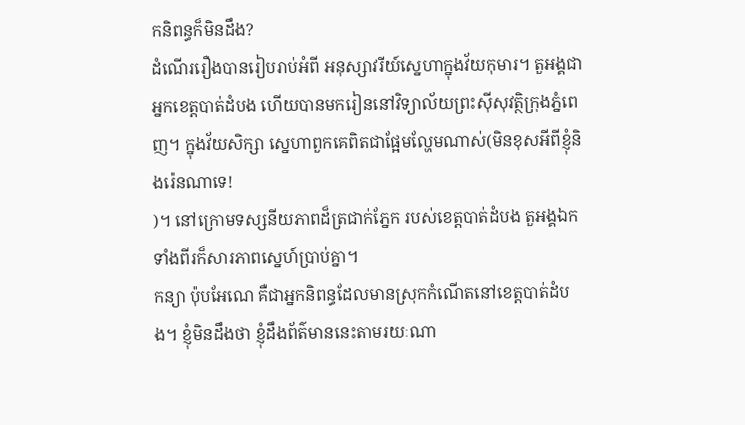កនិពន្ធក៏មិនដឹង?
ដំណើររឿងបានរៀបរាប់អំពី អនុស្សាវរីយ៍ស្នេហាក្នុងវ័យកុមារ។ តួអង្គជាអ្នកខេត្តបាត់ដំបង ហើយបានមករៀននៅវិទ្យាល័យព្រះស៊ីសុវត្ថិក្រុងភ្នំពេញ។ ក្នុងវ័យសិក្សា ស្នេហាពួកគេពិតជាផ្អែមល្ហែមណាស់(មិនខុសអីពីខ្ញុំនិងរ៉េនណាទេ!
)។ នៅក្រោមទស្សនីយភាពដ៏ត្រជាក់ភ្នែក របស់ខេត្តបាត់ដំបង តួអង្គឯកទាំងពីរក៏សារភាពស្នេហ៍ប្រាប់គ្នា។
កន្យា ប៉ុបអែណេ គឺជាអ្នកនិពន្ធដែលមានស្រុកកំណើតនៅខេត្តបាត់ដំបង។ ខ្ញុំមិនដឹងថា ខ្ញុំដឹងព័ត៌មាននេះតាមរយៈណា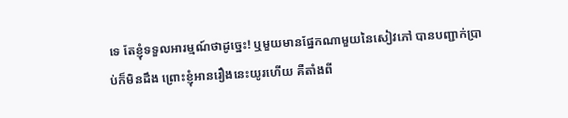ទេ តែខ្ញុំទទួលអារម្មណ៍ថាដូច្នេះ! ឬមួយមានផ្នែកណាមួយនៃសៀវភៅ បានបញ្ជាក់ប្រាប់ក៏មិនដឹង ព្រោះខ្ញុំអានរឿងនេះយូរហើយ គឺតាំងពី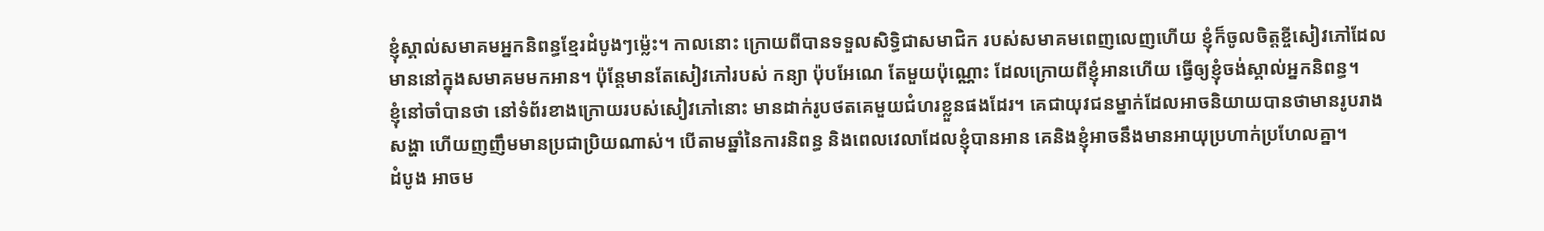ខ្ញុំស្គាល់សមាគមអ្នកនិពន្ធខ្មែរដំបូងៗម្ល៉េះ។ កាលនោះ ក្រោយពីបានទទួលសិទ្ធិជាសមាជិក របស់សមាគមពេញលេញហើយ ខ្ញុំក៏ចូលចិត្តខ្ចីសៀវភៅដែលមាននៅក្នុងសមាគមមកអាន។ ប៉ុន្តែមានតែសៀវភៅរបស់ កន្យា ប៉ុបអែណេ តែមួយប៉ុណ្ណោះ ដែលក្រោយពីខ្ញុំអានហើយ ធ្វើឲ្យខ្ញុំចង់ស្គាល់អ្នកនិពន្ធ។
ខ្ញុំនៅចាំបានថា នៅទំព័រខាងក្រោយរបស់សៀវភៅនោះ មានដាក់រូបថតគេមួយជំហរខ្លួនផងដែរ។ គេជាយុវជនម្នាក់ដែលអាចនិយាយបានថាមានរូបរាងសង្ហា ហើយញញឹមមានប្រជាប្រិយណាស់។ បើតាមឆ្នាំនៃការនិពន្ធ និងពេលវេលាដែលខ្ញុំបានអាន គេនិងខ្ញុំអាចនឹងមានអាយុប្រហាក់ប្រហែលគ្នា។
ដំបូង អាចម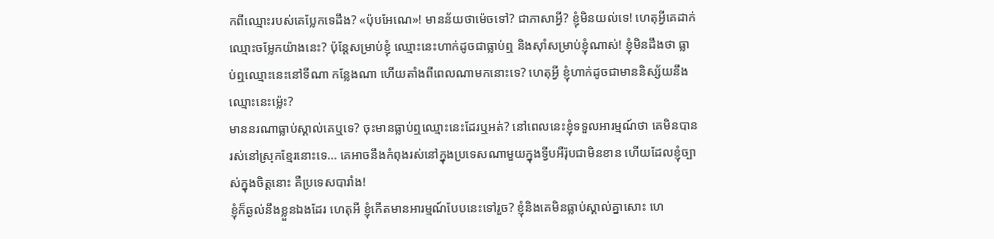កពីឈ្មោះរបស់គេប្លែកទេដឹង? «ប៉ុបអែណេ»! មានន័យថាម៉េចទៅ? ជាភាសាអ្វី? ខ្ញុំមិនយល់ទេ! ហេតុអ្វីគេដាក់ឈ្មោះចម្លែកយ៉ាងនេះ? ប៉ុន្តែសម្រាប់ខ្ញុំ ឈ្មោះនេះហាក់ដូចជាធ្លាប់ឮ និងស៊ាំសម្រាប់ខ្ញុំណាស់! ខ្ញុំមិនដឹងថា ធ្លាប់ឮឈ្មោះនេះនៅទីណា កន្លែងណា ហើយតាំងពីពេលណាមកនោះទេ? ហេតុអ្វី ខ្ញុំហាក់ដូចជាមាននិស្ស័យនឹងឈ្មោះនេះម្ល៉េះ?
មាននរណាធ្លាប់ស្គាល់គេឬទេ? ចុះមានធ្លាប់ឮឈ្មោះនេះដែរឬអត់? នៅពេលនេះខ្ញុំទទួលអារម្មណ៍ថា គេមិនបានរស់នៅស្រុកខ្មែរនោះទេ… គេអាចនឹងកំពុងរស់នៅក្នុងប្រទេសណាមួយក្នុងទ្វីបអឺរ៉ុបជាមិនខាន ហើយដែលខ្ញុំច្បាស់ក្នុងចិត្តនោះ គឺប្រទេសបារាំង!
ខ្ញុំក៏ឆ្ងល់នឹងខ្លួនឯងដែរ ហេតុអី ខ្ញុំកើតមានអារម្មណ៍បែបនេះទៅរួច? ខ្ញុំនិងគេមិនធ្លាប់ស្គាល់គ្នាសោះ ហេ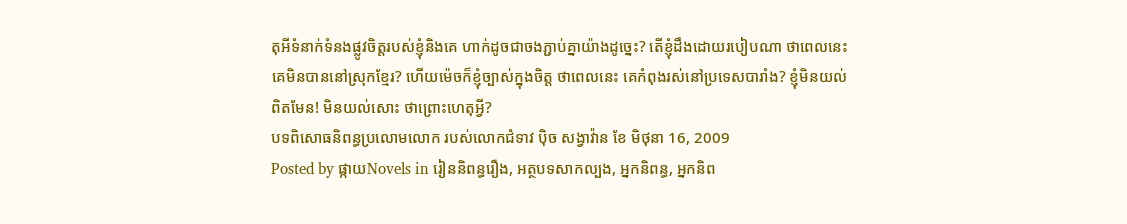តុអីទំនាក់ទំនងផ្លូវចិត្តរបស់ខ្ញុំនិងគេ ហាក់ដូចជាចងភ្ជាប់គ្នាយ៉ាងដូច្នេះ? តើខ្ញុំដឹងដោយរបៀបណា ថាពេលនេះគេមិនបាននៅស្រុកខ្មែរ? ហើយម៉េចក៏ខ្ញុំច្បាស់ក្នុងចិត្ត ថាពេលនេះ គេកំពុងរស់នៅប្រទេសបារាំង? ខ្ញុំមិនយល់ពិតមែន! មិនយល់សោះ ថាព្រោះហេតុអ្វី?
បទពិសោធនិពន្ធប្រលោមលោក របស់លោកជំទាវ ប៉ិច សង្វាវ៉ាន ខែ មិថុនា 16, 2009
Posted by ផ្កាយNovels in រៀននិពន្ធរឿង, អត្ថបទសាកល្បង, អ្នកនិពន្ធ, អ្នកនិព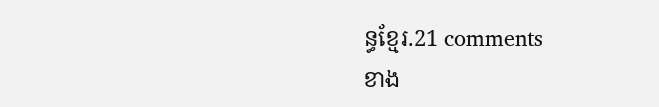ន្ធខ្មែរ.21 comments
ខាង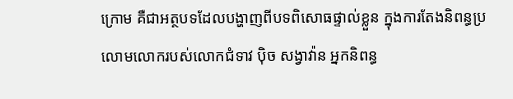ក្រោម គឺជាអត្ថបទដែលបង្ហាញពីបទពិសោធផ្ទាល់ខ្លួន ក្នុងការតែងនិពន្ធប្រលោមលោករបស់លោកជំទាវ ប៉ិច សង្វាវ៉ាន អ្នកនិពន្ធ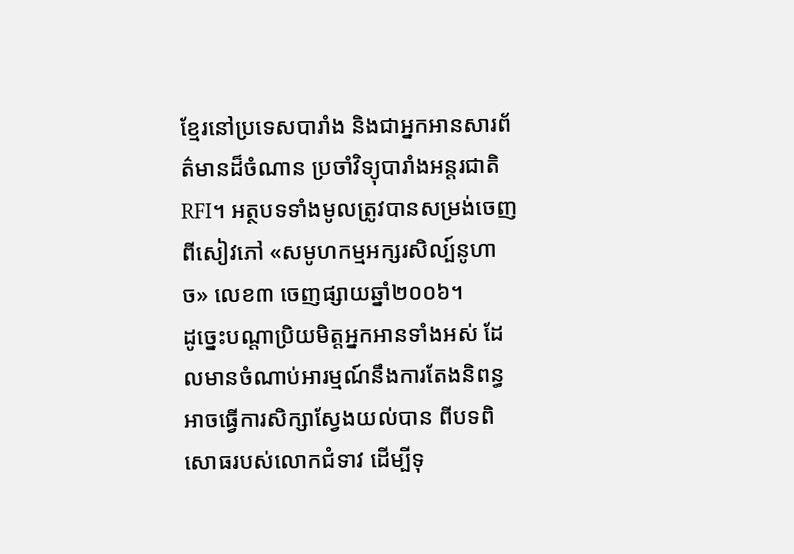ខ្មែរនៅប្រទេសបារាំង និងជាអ្នកអានសារព័ត៌មានដ៏ចំណាន ប្រចាំវិទ្យុបារាំងអន្តរជាតិRFI។ អត្ថបទទាំងមូលត្រូវបានសម្រង់ចេញពីសៀវភៅ «សមូហកម្មអក្សរសិល្ប៍នូហាច» លេខ៣ ចេញផ្សាយឆ្នាំ២០០៦។
ដូច្នេះបណ្តាប្រិយមិត្តអ្នកអានទាំងអស់ ដែលមានចំណាប់អារម្មណ៍នឹងការតែងនិពន្ធ អាចធ្វើការសិក្សាស្វែងយល់បាន ពីបទពិសោធរបស់លោកជំទាវ ដើម្បីទុ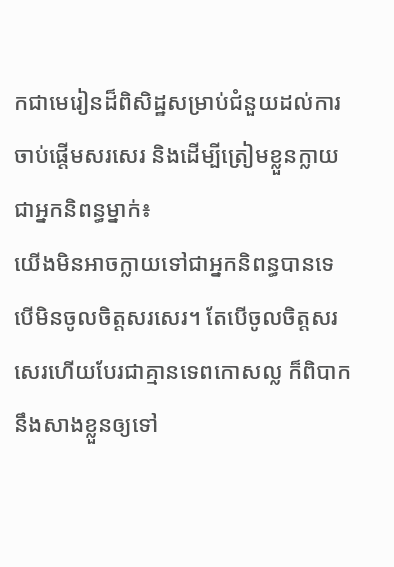កជាមេរៀនដ៏ពិសិដ្ឋសម្រាប់ជំនួយដល់ការចាប់ផ្តើមសរសេរ និងដើម្បីត្រៀមខ្លួនក្លាយជាអ្នកនិពន្ធម្នាក់៖
យើងមិនអាចក្លាយទៅជាអ្នកនិពន្ធបានទេ បើមិនចូលចិត្តសរសេរ។ តែបើចូលចិត្តសរសេរហើយបែរជាគ្មានទេពកោសល្ល ក៏ពិបាកនឹងសាងខ្លួនឲ្យទៅ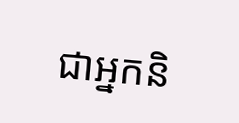ជាអ្នកនិ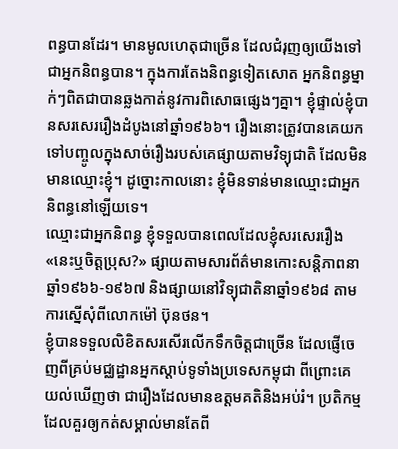ពន្ធបានដែរ។ មានមូលហេតុជាច្រើន ដែលជំរុញឲ្យយើងទៅជាអ្នកនិពន្ធបាន។ ក្នុងការតែងនិពន្ធទៀតសោត អ្នកនិពន្ធម្នាក់ៗពិតជាបានឆ្លងកាត់នូវការពិសោធផ្សេងៗគ្នា។ ខ្ញុំផ្ទាល់ខ្ញុំបានសរសេររឿងដំបូងនៅឆ្នាំ១៩៦៦។ រឿងនោះត្រូវបានគេយកទៅបញ្ចូលក្នុងសាច់រឿងរបស់គេផ្សាយតាមវិទ្យុជាតិ ដែលមិនមានឈ្មោះខ្ញុំ។ ដូច្នោះកាលនោះ ខ្ញុំមិនទាន់មានឈ្មោះជាអ្នកនិពន្ធនៅឡើយទេ។
ឈ្មោះជាអ្នកនិពន្ធ ខ្ញុំទទួលបានពេលដែលខ្ញុំសរសេររឿង «នេះឬចិត្តប្រុស?» ផ្សាយតាមសារព័ត៌មានកោះសន្តិភាពនាឆ្នាំ១៩៦៦-១៩៦៧ និងផ្សាយនៅវិទ្យុជាតិនាឆ្នាំ១៩៦៨ តាមការស្នើសុំពីលោកម៉ៅ ប៊ុនថន។
ខ្ញុំបានទទួលលិខិតសរសើរលើកទឹកចិត្តជាច្រើន ដែលផ្ញើចេញពីគ្រប់មជ្ឈដ្ឋានអ្នកស្តាប់ទូទាំងប្រទេសកម្ពុជា ពីព្រោះគេយល់ឃើញថា ជារឿងដែលមានឧត្តមគតិនិងអប់រំ។ ប្រតិកម្មដែលគួរឲ្យកត់សម្គាល់មានតែពី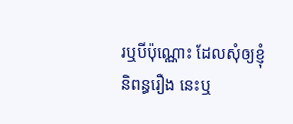រឬបីប៉ុណ្ណោះ ដែលសុំឲ្យខ្ញុំនិពន្ធរឿង នេះឬ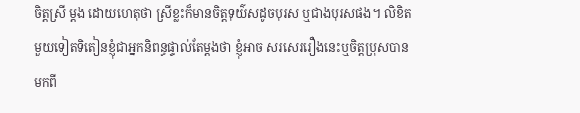ចិត្តស្រី ម្តង ដោយហេតុថា ស្រីខ្លះក៏មានចិត្តទុយ៌សដូចបុរស ឬជាងបុរសផង។ លិខិតមួយទៀតទិតៀនខ្ញុំជាអ្នកនិពន្ធផ្ទាល់តែម្តងថា ខ្ញុំអាច សរសេររឿងនេះឬចិត្តប្រុសបាន មកពី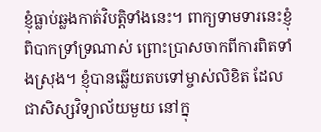ខ្ញុំធ្លាប់ឆ្លងកាត់វិបត្តិទាំងនេះ។ ពាក្យទាមទារនេះខ្ញុំពិបាកទ្រាំទ្រណាស់ ព្រោះប្រាសចាកពីការពិតទាំងស្រុង។ ខ្ញុំបានឆ្លើយតបទៅម្ចាស់លិខិត ដែលជាសិស្សវិទ្យាល័យមួយ នៅក្នុ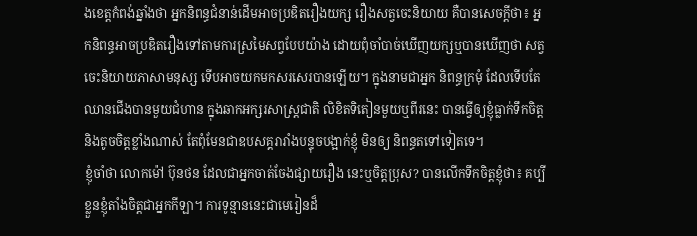ងខេត្តកំពង់ឆ្នាំងថា អ្នកនិពន្ធជំនាន់ដើមអាចប្រឌិតរឿងយក្ស រឿងសត្វចេះនិយាយ គឺបានសេចក្តីថា៖ អ្នកនិពន្ធអាចប្រឌិតរឿងទៅតាមការស្រមៃសព្វបែបយ៉ាង ដោយពុំចាំបាច់ឃើញយក្សឬបានឃើញថា សត្វចេះនិយាយភាសាមនុស្ស ទើបអាចយកមកសរសេរបានឡើយ។ ក្នុងនាមជាអ្នក និពន្ធក្រមុំ ដែលទើបតែឈានជើងបានមួយជំហាន ក្នុងឆាកអក្សរសាស្ត្រជាតិ លិខិតទិតៀនមួយឬពីរនេះ បានធ្វើឲ្យខ្ញុំធ្លាក់ទឹកចិត្ត និងតូចចិត្តខ្លាំងណាស់ តែពុំមែនជាឧបសគ្គរារាំងបន្ទុចបង្អាក់ខ្ញុំ មិនឲ្យ និពន្ធតទៅទៀតទេ។
ខ្ញុំចាំថា លោកម៉ៅ ប៊ុនថន ដែលជាអ្នកចាត់ចែងផ្សាយរឿង នេះឬចិត្តប្រុស? បានលើកទឹកចិត្តខ្ញុំថា៖ គប្បីខ្លួនខ្ញុំតាំងចិត្តជាអ្នកកីឡា។ ការទូន្មាននេះជាមេរៀនដ៏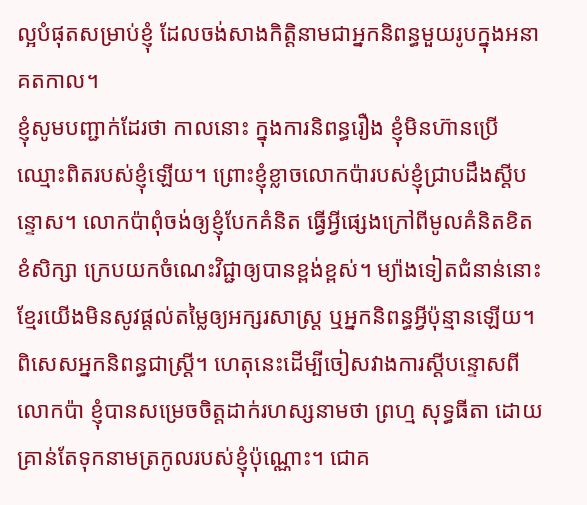ល្អបំផុតសម្រាប់ខ្ញុំ ដែលចង់សាងកិត្តិនាមជាអ្នកនិពន្ធមួយរូបក្នុងអនាគតកាល។
ខ្ញុំសូមបញ្ជាក់ដែរថា កាលនោះ ក្នុងការនិពន្ធរឿង ខ្ញុំមិនហ៊ានប្រើឈ្មោះពិតរបស់ខ្ញុំឡើយ។ ព្រោះខ្ញុំខ្លាចលោកប៉ារបស់ខ្ញុំជ្រាបដឹងស្តីបន្ទោស។ លោកប៉ាពុំចង់ឲ្យខ្ញុំបែកគំនិត ធ្វើអ្វីផ្សេងក្រៅពីមូលគំនិតខិតខំសិក្សា ក្រេបយកចំណេះវិជ្ជាឲ្យបានខ្ពង់ខ្ពស់។ ម្យ៉ាងទៀតជំនាន់នោះ ខ្មែរយើងមិនសូវផ្តល់តម្លៃឲ្យអក្សរសាស្ត្រ ឬអ្នកនិពន្ធអ្វីប៉ុន្មានឡើយ។ ពិសេសអ្នកនិពន្ធជាស្រ្តី។ ហេតុនេះដើម្បីចៀសវាងការស្តីបន្ទោសពីលោកប៉ា ខ្ញុំបានសម្រេចចិត្តដាក់រហស្សនាមថា ព្រហ្ម សុទ្ធធីតា ដោយគ្រាន់តែទុកនាមត្រកូលរបស់ខ្ញុំប៉ុណ្ណោះ។ ជោគ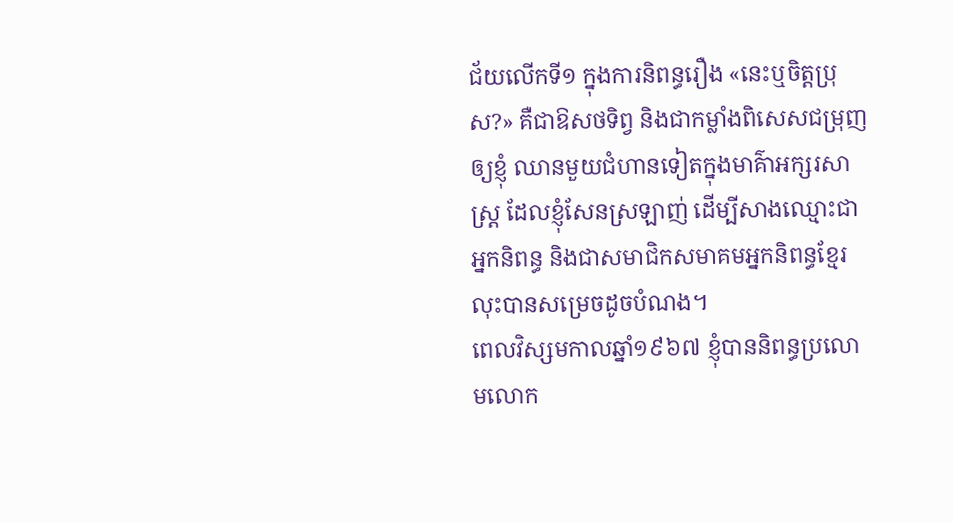ជ័យលើកទី១ ក្នុងការនិពន្ធរឿង «នេះឬចិត្តប្រុស?» គឺជាឱសថទិព្វ និងជាកម្លាំងពិសេសជម្រុញឲ្យខ្ញុំ ឈានមួយជំហានទៀតក្នុងមាគ៌ាអក្សរសាស្ត្រ ដែលខ្ញុំសែនស្រឡាញ់ ដើម្បីសាងឈ្មោះជាអ្នកនិពន្ធ និងជាសមាជិកសមាគមអ្នកនិពន្ធខ្មែរ លុះបានសម្រេចដូចបំណង។
ពេលវិស្សមកាលឆ្នាំ១៩៦៧ ខ្ញុំបាននិពន្ធប្រលោមលោក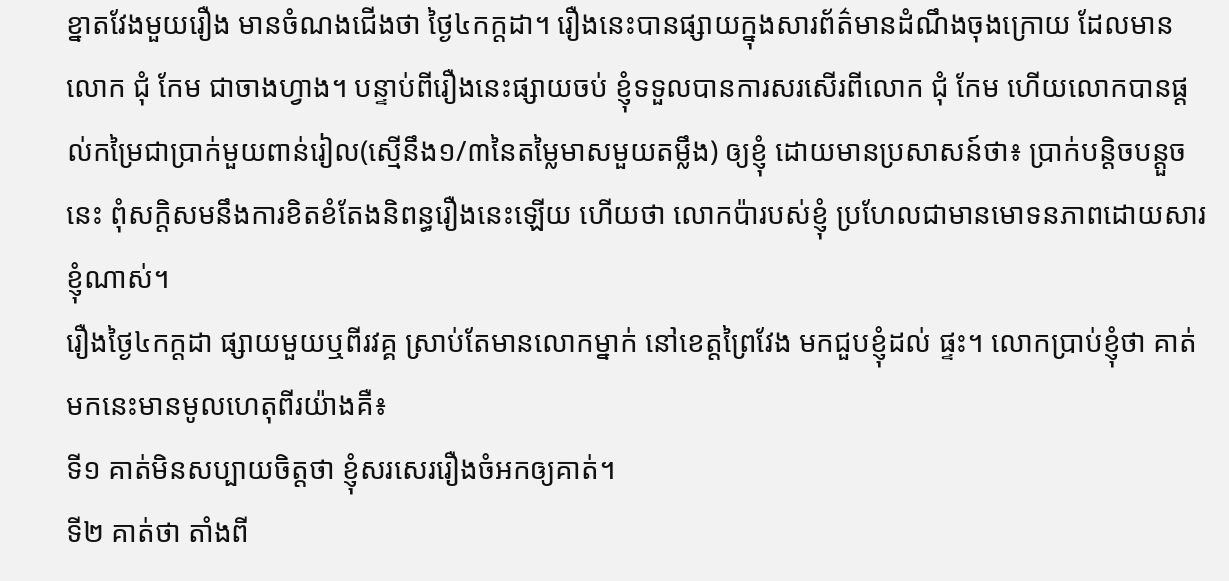ខ្នាតវែងមួយរឿង មានចំណងជើងថា ថ្ងៃ៤កក្តដា។ រឿងនេះបានផ្សាយក្នុងសារព័ត៌មានដំណឹងចុងក្រោយ ដែលមានលោក ជុំ កែម ជាចាងហ្វាង។ បន្ទាប់ពីរឿងនេះផ្សាយចប់ ខ្ញុំទទួលបានការសរសើរពីលោក ជុំ កែម ហើយលោកបានផ្តល់កម្រៃជាប្រាក់មួយពាន់រៀល(ស្មើនឹង១/៣នៃតម្លៃមាសមួយតម្លឹង) ឲ្យខ្ញុំ ដោយមានប្រសាសន៍ថា៖ ប្រាក់បន្តិចបន្តួចនេះ ពុំសក្តិសមនឹងការខិតខំតែងនិពន្ធរឿងនេះឡើយ ហើយថា លោកប៉ារបស់ខ្ញុំ ប្រហែលជាមានមោទនភាពដោយសារខ្ញុំណាស់។
រឿងថ្ងៃ៤កក្តដា ផ្សាយមួយឬពីរវគ្គ ស្រាប់តែមានលោកម្នាក់ នៅខេត្តព្រៃវែង មកជួបខ្ញុំដល់ ផ្ទះ។ លោកប្រាប់ខ្ញុំថា គាត់មកនេះមានមូលហេតុពីរយ៉ាងគឺ៖
ទី១ គាត់មិនសប្បាយចិត្តថា ខ្ញុំសរសេររឿងចំអកឲ្យគាត់។
ទី២ គាត់ថា តាំងពី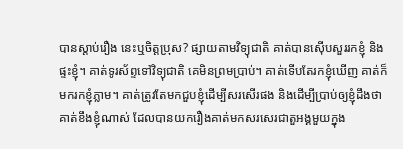បានស្តាប់រឿង នេះឬចិត្តប្រុស? ផ្សាយតាមវិទ្យុជាតិ គាត់បានស៊ើបសួររកខ្ញុំ និងផ្ទះខ្ញុំ។ គាត់ទូរស័ព្ទទៅវិទ្យុជាតិ គេមិនព្រមប្រាប់។ គាត់ទើបតែរកខ្ញុំឃើញ គាត់ក៏មករកខ្ញុំភ្លាម។ គាត់ត្រូវតែមកជួបខ្ញុំដើម្បីសរសើរផង និងដើម្បីប្រាប់ឲ្យខ្ញុំដឹងថា គាត់ខឹងខ្ញុំណាស់ ដែលបានយករឿងគាត់មកសរសេរជាតួអង្គមួយក្នុង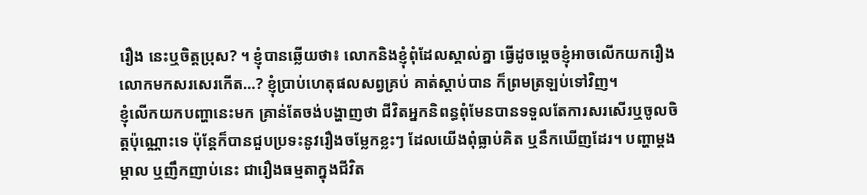រឿង នេះឬចិត្តប្រុស? ។ ខ្ញុំបានឆ្លើយថា៖ លោកនិងខ្ញុំពុំដែលស្គាល់គ្នា ធ្វើដូចម្តេចខ្ញុំអាចលើកយករឿងលោកមកសរសេរកើត…? ខ្ញុំប្រាប់ហេតុផលសព្វគ្រប់ គាត់ស្តាប់បាន ក៏ព្រមត្រឡប់ទៅវិញ។
ខ្ញុំលើកយកបញ្ហានេះមក គ្រាន់តែចង់បង្ហាញថា ជីវិតអ្នកនិពន្ធពុំមែនបានទទួលតែការសរសើរឬចូលចិត្តប៉ុណ្ណោះទេ ប៉ុន្តែក៏បានជួបប្រទះនូវរឿងចម្លែកខ្លះៗ ដែលយើងពុំធ្លាប់គិត ឬនឹកឃើញដែរ។ បញ្ហាម្តងម្កាល ឬញឹកញាប់នេះ ជារឿងធម្មតាក្នុងជីវិត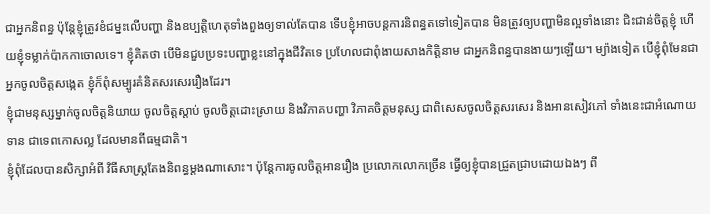ជាអ្នកនិពន្ធ ប៉ុន្តែខ្ញុំត្រូវខំជម្នះលើបញ្ហា និងឧប្បត្តិហេតុទាំងពួងឲ្យទាល់តែបាន ទើបខ្ញុំអាចបន្តការនិពន្ធតទៅទៀតបាន មិនត្រូវឲ្យបញ្ហាមិនល្អទាំងនោះ ជិះជាន់ចិត្តខ្ញុំ ហើយខ្ញុំទម្លាក់ប៉ាកកាចោលទេ។ ខ្ញុំគិតថា បើមិនជួបប្រទះបញ្ហាខ្លះនៅក្នុងជីវិតទេ ប្រហែលជាពុំងាយសាងកិត្តិនាម ជាអ្នកនិពន្ធបានងាយៗឡើយ។ ម្យ៉ាងទៀត បើខ្ញុំពុំមែនជាអ្នកចូលចិត្តសង្កេត ខ្ញុំក៏ពុំសម្បូរគំនិតសរសេររឿងដែរ។
ខ្ញុំជាមនុស្សម្នាក់ចូលចិត្តនិយាយ ចូលចិត្តស្តាប់ ចូលចិត្តដោះស្រាយ និងវិភាគបញ្ហា វិភាគចិត្តមនុស្ស ជាពិសេសចូលចិត្តសរសេរ និងអានសៀវភៅ ទាំងនេះជាអំណោយទាន ជាទេពកោសល្ល ដែលមានពីធម្មជាតិ។
ខ្ញុំពុំដែលបានសិក្សាអំពី វិធីសាស្ត្រតែងនិពន្ធម្តងណាសោះ។ ប៉ុន្តែការចូលចិត្តអានរឿង ប្រលោកលោកច្រើន ធ្វើឲ្យខ្ញុំបានជ្រួតជ្រាបដោយឯងៗ ពី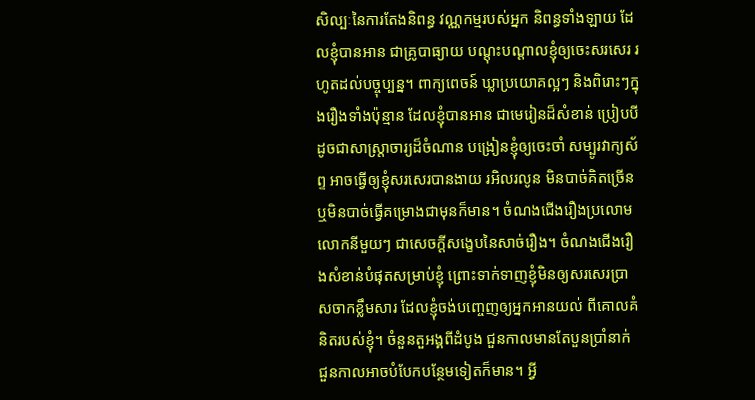សិល្បៈនៃការតែងនិពន្ធ វណ្ណកម្មរបស់អ្នក និពន្ធទាំងឡាយ ដែលខ្ញុំបានអាន ជាគ្រូបាធ្យាយ បណ្តុះបណ្តាលខ្ញុំឲ្យចេះសរសេរ រហូតដល់បច្ចុប្បន្ន។ ពាក្យពេចន៍ ឃ្លាប្រយោគល្អៗ និងពិរោះៗក្នុងរឿងទាំងប៉ុន្មាន ដែលខ្ញុំបានអាន ជាមេរៀនដ៏សំខាន់ ប្រៀបបីដូចជាសាស្ត្រាចារ្យដ៏ចំណាន បង្រៀនខ្ញុំឲ្យចេះចាំ សម្បូរវាក្យស័ព្ទ អាចធ្វើឲ្យខ្ញុំសរសេរបានងាយ រអិលរលូន មិនបាច់គិតច្រើន ឬមិនបាច់ធ្វើគម្រោងជាមុនក៏មាន។ ចំណងជើងរឿងប្រលោមលោកនីមួយៗ ជាសេចក្តីសង្ខេបនៃសាច់រឿង។ ចំណងជើងរឿងសំខាន់បំផុតសម្រាប់ខ្ញុំ ព្រោះទាក់ទាញខ្ញុំមិនឲ្យសរសេរប្រាសចាកខ្លឹមសារ ដែលខ្ញុំចង់បញ្ចេញឲ្យអ្នកអានយល់ ពីគោលគំនិតរបស់ខ្ញុំ។ ចំនួនតួអង្គពីដំបូង ជួនកាលមានតែបួនប្រាំនាក់ ជួនកាលអាចបំបែកបន្ថែមទៀតក៏មាន។ អ្វី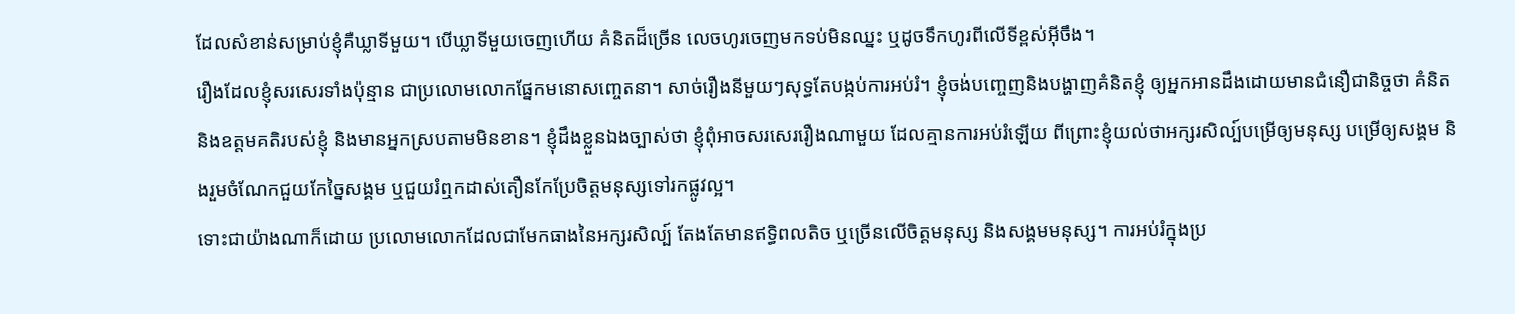ដែលសំខាន់សម្រាប់ខ្ញុំគឺឃ្លាទីមួយ។ បើឃ្លាទីមួយចេញហើយ គំនិតដ៏ច្រើន លេចហូរចេញមកទប់មិនឈ្នះ ឬដូចទឹកហូរពីលើទីខ្ពស់អ៊ីចឹង។
រឿងដែលខ្ញុំសរសេរទាំងប៉ុន្មាន ជាប្រលោមលោកផ្នែកមនោសញ្ចេតនា។ សាច់រឿងនីមួយៗសុទ្ធតែបង្កប់ការអប់រំ។ ខ្ញុំចង់បញ្ចេញនិងបង្ហាញគំនិតខ្ញុំ ឲ្យអ្នកអានដឹងដោយមានជំនឿជានិច្ចថា គំនិតនិងឧត្តមគតិរបស់ខ្ញុំ និងមានអ្នកស្របតាមមិនខាន។ ខ្ញុំដឹងខ្លួនឯងច្បាស់ថា ខ្ញុំពុំអាចសរសេររឿងណាមួយ ដែលគ្មានការអប់រំឡើយ ពីព្រោះខ្ញុំយល់ថាអក្សរសិល្ប៍បម្រើឲ្យមនុស្ស បម្រើឲ្យសង្គម និងរួមចំណែកជួយកែច្នៃសង្គម ឬជួយរំឮកដាស់តឿនកែប្រែចិត្តមនុស្សទៅរកផ្លូវល្អ។
ទោះជាយ៉ាងណាក៏ដោយ ប្រលោមលោកដែលជាមែកធាងនៃអក្សរសិល្ប៍ តែងតែមានឥទ្ធិពលតិច ឬច្រើនលើចិត្តមនុស្ស និងសង្គមមនុស្ស។ ការអប់រំក្នុងប្រ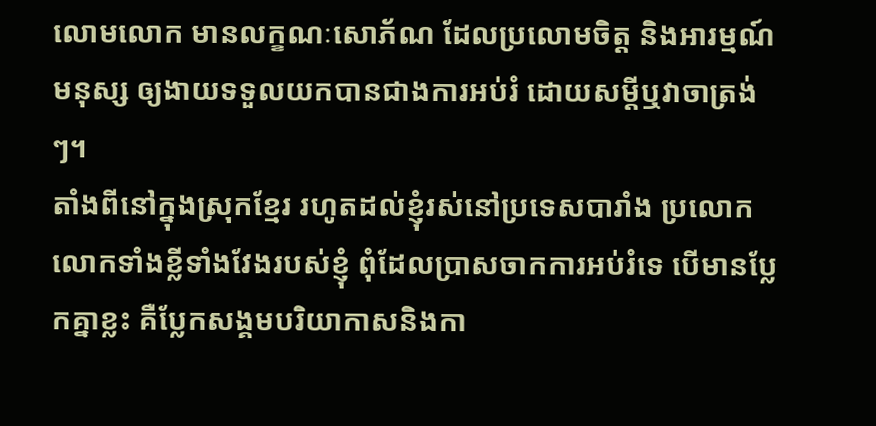លោមលោក មានលក្ខណៈសោភ័ណ ដែលប្រលោមចិត្ត និងអារម្មណ៍មនុស្ស ឲ្យងាយទទួលយកបានជាងការអប់រំ ដោយសម្តីឬវាចាត្រង់ៗ។
តាំងពីនៅក្នុងស្រុកខ្មែរ រហូតដល់ខ្ញុំរស់នៅប្រទេសបារាំង ប្រលោកលោកទាំងខ្លីទាំងវែងរបស់ខ្ញុំ ពុំដែលប្រាសចាកការអប់រំទេ បើមានប្លែកគ្នាខ្លះ គឺប្លែកសង្គមបរិយាកាសនិងកា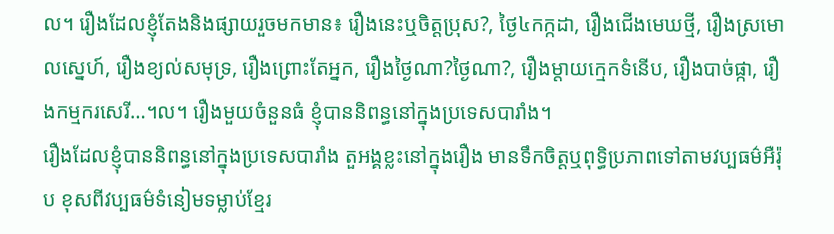ល។ រឿងដែលខ្ញុំតែងនិងផ្សាយរួចមកមាន៖ រឿងនេះឬចិត្តប្រុស?, ថ្ងៃ៤កក្កដា, រឿងជើងមេឃថ្មី, រឿងស្រមោលស្នេហ៍, រឿងខ្យល់សមុទ្រ, រឿងព្រោះតែអ្នក, រឿងថ្ងៃណា?ថ្ងៃណា?, រឿងម្តាយក្មេកទំនើប, រឿងបាច់ផ្កា, រឿងកម្មករសេរី…។ល។ រឿងមួយចំនួនធំ ខ្ញុំបាននិពន្ធនៅក្នុងប្រទេសបារាំង។
រឿងដែលខ្ញុំបាននិពន្ធនៅក្នុងប្រទេសបារាំង តួអង្គខ្លះនៅក្នុងរឿង មានទឹកចិត្តឬពុទ្ធិប្រភាពទៅតាមវប្បធម៌អឺរ៉ុប ខុសពីវប្បធម៌ទំនៀមទម្លាប់ខ្មែរ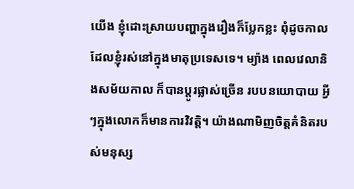យើង ខ្ញុំដោះស្រាយបញ្ហាក្នុងរឿងក៏ប្លែកខ្លះ ពុំដូចកាលដែលខ្ញុំរស់នៅក្នុងមាតុប្រទេសទេ។ ម្យ៉ាង ពេលវេលានិងសម័យកាល ក៏បានប្តូរផ្លាស់ច្រើន របបនយោបាយ អ្វីៗក្នុងលោកក៏មានការវិវត្តិ។ យ៉ាងណាមិញចិត្តគំនិតរបស់មនុស្ស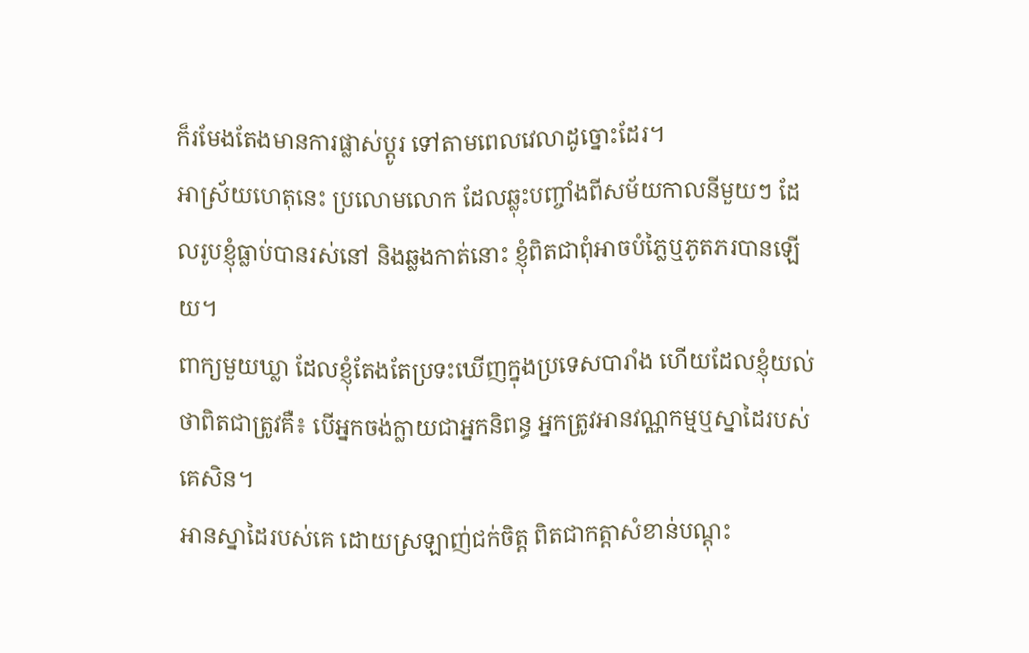ក៏រមែងតែងមានការផ្លាស់ប្តូរ ទៅតាមពេលវេលាដូច្នោះដែរ។
អាស្រ័យហេតុនេះ ប្រលោមលោក ដែលឆ្លុះបញ្ចាំងពីសម័យកាលនីមួយៗ ដែលរូបខ្ញុំធ្លាប់បានរស់នៅ និងឆ្លងកាត់នោះ ខ្ញុំពិតជាពុំអាចបំភ្លៃឬភូតភរបានឡើយ។
ពាក្យមួយឃ្លា ដែលខ្ញុំតែងតែប្រទះឃើញក្នុងប្រទេសបារាំង ហើយដែលខ្ញុំយល់ថាពិតជាត្រូវគឺ៖ បើអ្នកចង់ក្លាយជាអ្នកនិពន្ធ អ្នកត្រូវអានវណ្ណកម្មឬស្នាដៃរបស់គេសិន។
អានស្នាដៃរបស់គេ ដោយស្រឡាញ់ជក់ចិត្ត ពិតជាកត្តាសំខាន់បណ្តុះ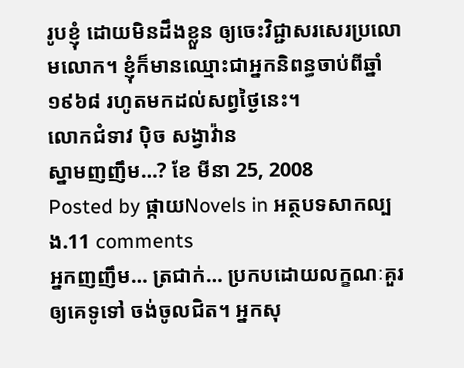រូបខ្ញុំ ដោយមិនដឹងខ្លួន ឲ្យចេះវិជ្ជាសរសេរប្រលោមលោក។ ខ្ញុំក៏មានឈ្មោះជាអ្នកនិពន្ធចាប់ពីឆ្នាំ១៩៦៨ រហូតមកដល់សព្វថ្ងៃនេះ។
លោកជំទាវ ប៉ិច សង្វាវ៉ាន
ស្នាមញញឹម…? ខែ មីនា 25, 2008
Posted by ផ្កាយNovels in អត្ថបទសាកល្បង.11 comments
អ្នកញញឹម… ត្រជាក់… ប្រកបដោយលក្ខណៈគួរឲ្យគេទូទៅ ចង់ចូលជិត។ អ្នកសុ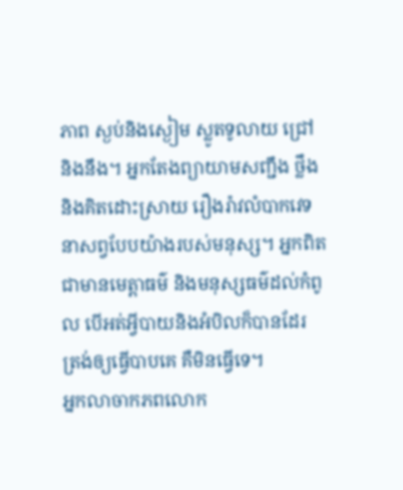ភាព ស្ងប់និងស្ងៀម ស្លូតទូលាយ ជ្រៅនិងនឹង។ អ្នកតែងព្យាយាមសញ្ជឹង ថ្លឹងនិងគិតដោះស្រាយ រឿងរ៉ាវលំបាកវេទនាសព្វបែបយ៉ាងរបស់មនុស្ស។ អ្នកពិតជាមានមេត្តាធម៌ និងមនុស្សធម៌ដល់កំពូល បើអត់អ្វីបាយនិងអំបិលក៏បានដែរ ត្រង់ឲ្យធ្វើបាបគេ គឺមិនធ្វើទេ។
អ្នកលាចាកភពលោក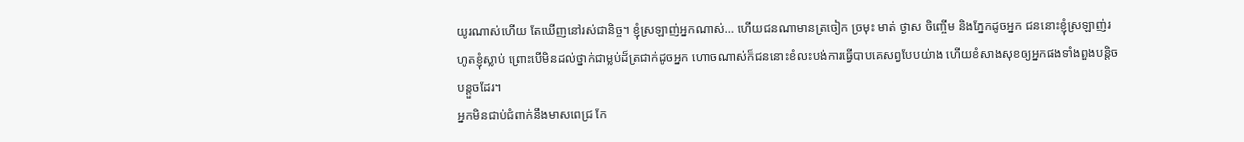យូរណាស់ហើយ តែឃើញនៅរស់ជានិច្ច។ ខ្ញុំស្រឡាញ់អ្នកណាស់… ហើយជនណាមានត្រចៀក ច្រមុះ មាត់ ថ្ងាស ចិញ្ចើម និងភ្នែកដូចអ្នក ជននោះខ្ញុំស្រឡាញ់រហូតខ្ញុំស្លាប់ ព្រោះបើមិនដល់ថ្នាក់ជាម្លប់ដ៏ត្រជាក់ដូចអ្នក ហោចណាស់ក៏ជននោះខំលះបង់ការធ្វើបាបគេសព្វបែបយ់ាង ហើយខំសាងសុខឲ្យអ្នកផងទាំងពួងបន្តិចបន្តួចដែរ។
អ្នកមិនជាប់ជំពាក់នឹងមាសពេជ្រ កែ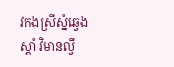វកងស្រីស្នំឆ្វេងស្តាំ វិមានល្វឹ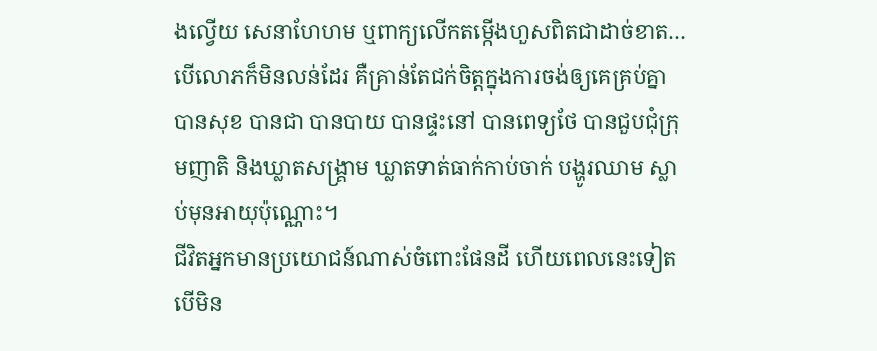ងល្វើយ សេនាហែហម ឬពាក្យលើកតម្កើងហួសពិតជាដាច់ខាត… បើលោភក៏មិនលន់ដែរ គឺគ្រាន់តែជក់ចិត្តក្នុងការចង់ឲ្យគេគ្រប់គ្នាបានសុខ បានជា បានបាយ បានផ្ទះនៅ បានពេទ្យថែ បានជួបជុំក្រុមញាតិ និងឃ្លាតសង្គ្រាម ឃ្លាតទាត់ធាក់កាប់ចាក់ បង្ហូរឈាម ស្លាប់មុនអាយុប៉ុណ្ណោះ។
ជីវិតអ្នកមានប្រយោជន៍ណាស់ចំពោះផែនដី ហើយពេលនេះទៀត បើមិន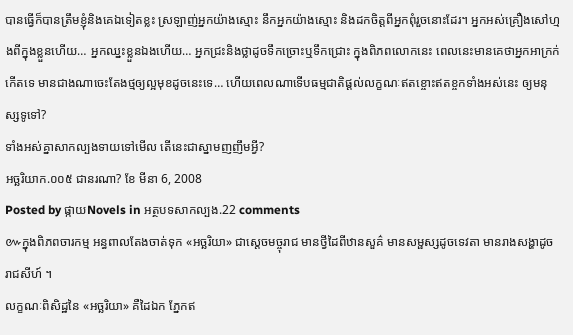បានធ្វើក៏បានត្រឹមខ្ញុំនិងគេឯទៀតខ្លះ ស្រឡាញ់អ្នកយ៉ាងស្មោះ នឹកអ្នកយ៉ាងស្មោះ និងដកចិត្តពីអ្នកពុំរួចនោះដែរ។ អ្នកអស់គ្រឿងសៅហ្មងពីក្នុងខ្លួនហើយ… អ្នកឈ្នះខ្លួនឯងហើយ… អ្នកជ្រះនិងថ្លាដូចទឹកច្រោះឬទឹកជ្រោះ ក្នុងពិភពលោកនេះ ពេលនេះមានគេថាអ្នកអាក្រក់កើតទេ មានជាងណាចេះតែងថ្មឲ្យល្អមុខដូចនេះទេ… ហើយពេលណាទើបធម្មជាតិផ្តល់លក្ខណៈឥតខ្ចោះឥតខ្ចកទាំងអស់នេះ ឲ្យមនុស្សទូទៅ?
ទាំងអស់គ្នាសាកល្បងទាយទៅមើល តើនេះជាស្នាមញញឹមអ្វី?
អច្ឆរិយាក.០០៥ ជានរណា? ខែ មីនា 6, 2008
Posted by ផ្កាយNovels in អត្ថបទសាកល្បង.22 comments
៚ក្នុងពិភពចារកម្ម អន្ធពាលតែងចាត់ទុក «អច្ឆរិយា» ជាស្តេចមច្ចុរាជ មានថ្វីដៃពីឋានសួគ៌ មានសម្ផស្សដូចទេវតា មានរាងសង្ហាដូចរាជសីហ៍ ។
លក្ខណៈពិសិដ្ឋនៃ «អច្ឆរិយា» គឺដៃឯក ភ្នែកឥ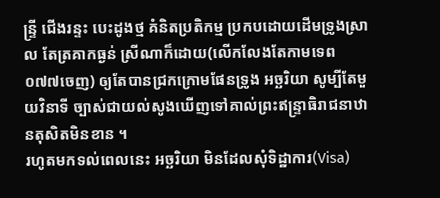ន្រ្ទី ជើងរន្ទះ បេះដូងថ្ម គំនិតប្រតិកម្ម ប្រកបដោយដើមទ្រូងស្រាល តែត្រគាកធ្ងន់ ស្រីណាក៏ដោយ(លើកលែងតែកាមទេព ០៧៧ចេញ) ឲ្យតែបានជ្រកក្រោមផែនទ្រូង អច្ឆរិយា សូម្បីតែមួយវិនាទី ច្បាស់ជាយល់សូងឃើញទៅគាល់ព្រះឥន្ទ្រាធិរាជនាឋានតុសិតមិនខាន ។
រហូតមកទល់ពេលនេះ អច្ឆរិយា មិនដែលសុំទិដ្ឋាការ(Visa)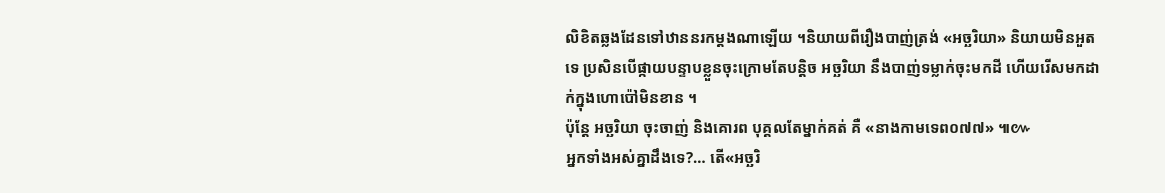លិខិតឆ្លងដែនទៅឋាននរកម្តងណាឡើយ ។និយាយពីរឿងបាញ់ត្រង់ «អច្ឆរិយា» និយាយមិនអួតទេ ប្រសិនបើផ្កាយបន្ទាបខ្លួនចុះក្រោមតែបន្តិច អច្ឆរិយា នឹងបាញ់ទម្លាក់ចុះមកដី ហើយរើសមកដាក់ក្នុងហោប៉ៅមិនខាន ។
ប៉ុន្តែ អច្ឆរិយា ចុះចាញ់ និងគោរព បុគ្គលតែម្នាក់គត់ គឺ «នាងកាមទេព០៧៧» ៕៚
អ្នកទាំងអស់គ្នាដឹងទេ?… តើ«អច្ឆរិ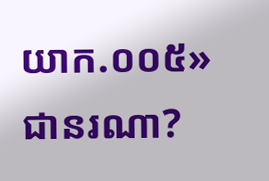យាក.០០៥» ជានរណា?